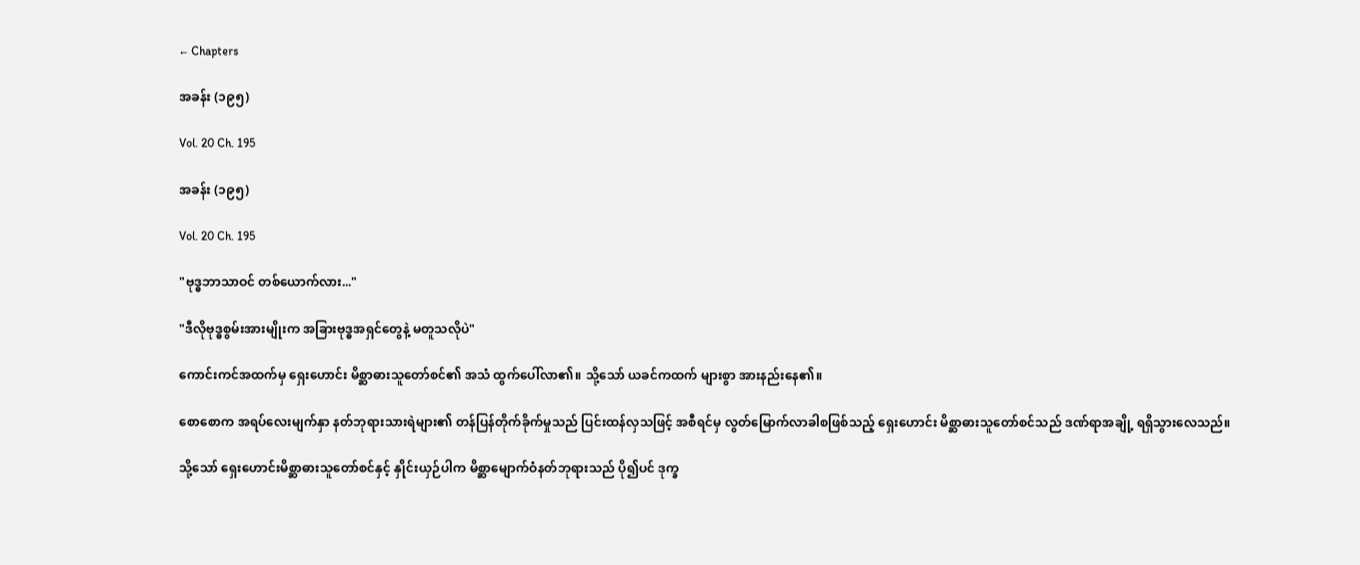← Chapters

အခန်း (၁၉၅)

Vol. 20 Ch. 195

အခန်း (၁၉၅)

Vol. 20 Ch. 195

"ဗုဒ္ဓဘာသာဝင် တစ်ယောက်လား..."

"ဒီလိုဗုဒ္ဓစွမ်းအားမျိုးက အခြားဗုဒ္ဓအရှင်တွေနဲ့ မတူသလိုပဲ"

ကောင်းကင်အထက်မှ ရှေးဟောင်း မိစ္ဆာဓားသူတော်စင်၏ အသံ ထွက်ပေါ်လာ၏။ သို့သော် ယခင်ကထက် များစွာ အားနည်းနေ၏။

စောစောက အရပ်လေးမျက်နှာ နတ်ဘုရားသားရဲများ၏ တန်ပြန်တိုက်ခိုက်မှုသည် ပြင်းထန်လှသဖြင့် အစီရင်မှ လွတ်မြောက်လာခါစဖြစ်သည့် ရှေးဟောင်း မိစ္ဆာဓားသူတော်စင်သည် ဒဏ်ရာအချို့ ရရှိသွားလေသည်။

သို့သော် ရှေးဟောင်းမိစ္ဆာဓားသူတော်စင်နှင့် နှိုင်းယှဉ်ပါက မိစ္ဆာမျောက်ဝံနတ်ဘုရားသည် ပို၍ပင် ဒုက္ခ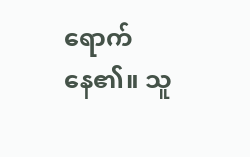ရောက်နေ၏။ သူ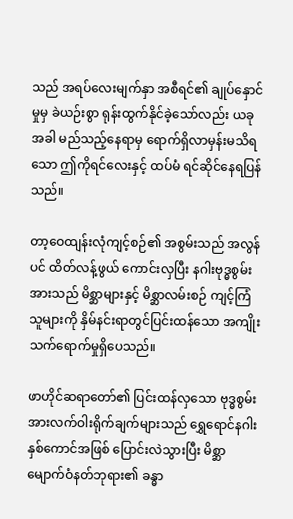သည် အရပ်လေးမျက်နှာ အစီရင်၏ ချုပ်နှောင်မှုမှ ခဲယဉ်းစွာ ရုန်းထွက်နိုင်ခဲ့သော်လည်း ယခုအခါ မည်သည့်နေရာမှ ရောက်ရှိလာမှန်းမသိရသော ဤကိုရင်လေးနှင့် ထပ်မံ ရင်ဆိုင်နေရပြန်သည်။

တာ့ဝေထျန်းလုံကျင့်စဉ်၏ အစွမ်းသည် အလွန်ပင် ထိတ်လန့်ဖွယ် ကောင်းလှပြီး နဂါးဗုဒ္ဓစွမ်းအားသည် မိစ္ဆာများနှင့် မိစ္ဆာလမ်းစဉ် ကျင့်ကြံသူများကို နှိမ်နင်းရာတွင်ပြင်းထန်သော အကျိုးသက်ရောက်မှုရှိပေသည်။

ဖာဟိုင်ဆရာတော်၏ ပြင်းထန်လှသော ဗုဒ္ဓစွမ်းအားလက်ဝါးရိုက်ချက်များသည် ရွှေရောင်နဂါးနှစ်ကောင်အဖြစ် ပြောင်းလဲသွားပြီး မိစ္ဆာမျောက်ဝံနတ်ဘုရား၏ ခန္ဓာ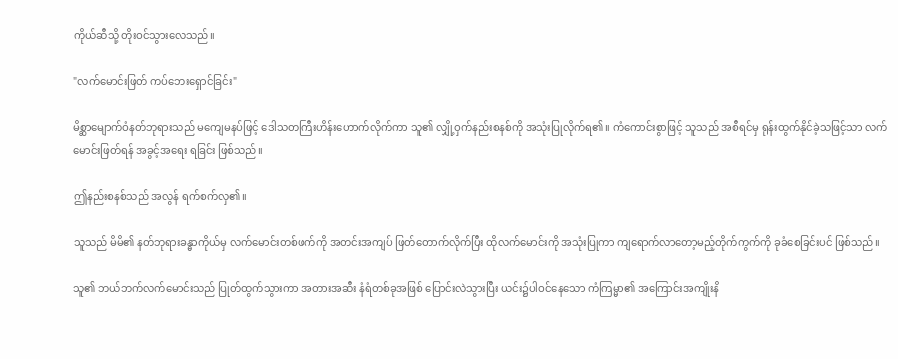ကိုယ်ဆီသို့ တိုးဝင်သွားလေသည်။

"လက်မောင်းဖြတ် ကပ်ဘေးရှောင်ခြင်း"

မိစ္ဆာမျောက်ဝံနတ်ဘုရားသည် မကျေမနပ်ဖြင့် ဒေါသတကြီးဟိန်းဟောက်လိုက်ကာ သူ၏ လျှို့ဝှက်နည်းစနစ်ကို အသုံးပြုလိုက်ရ၏။ ကံကောင်းစွာဖြင့် သူသည် အစီရင်မှ ရုန်းထွက်နိုင်ခဲ့သဖြင့်သာ လက်မောင်းဖြတ်ရန် အခွင့်အရေး ရခြင်း ဖြစ်သည်။

ဤနည်းစနစ်သည် အလွန် ရက်စက်လှ၏။

သူသည် မိမိ၏ နတ်ဘုရားခန္ဓာကိုယ်မှ လက်မောင်းတစ်ဖက်ကို အတင်းအကျပ် ဖြတ်တောက်လိုက်ပြီး ထိုလက်မောင်းကို အသုံးပြုကာ ကျရောက်လာတော့မည့်တိုက်ကွက်ကို ခုခံစေခြင်းပင် ဖြစ်သည်။

သူ၏ ဘယ်ဘက်လက်မောင်းသည် ပြုတ်ထွက်သွားကာ အတားအဆီး နံရံတစ်ခုအဖြစ် ပြောင်းလဲသွားပြီး ယင်း၌ပါဝင်နေသော ကံကြမ္မာ၏ အကြောင်းအကျိုးနိ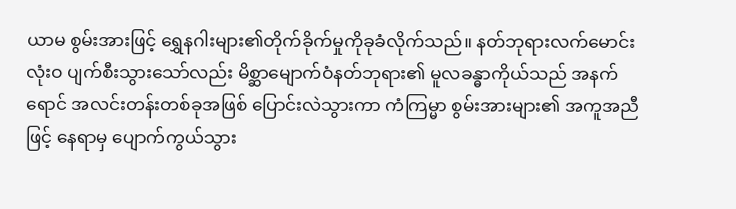ယာမ စွမ်းအားဖြင့် ရွှေနဂါးများ၏တိုက်ခိုက်မှုကိုခုခံလိုက်သည်။ နတ်ဘုရားလက်မောင်း လုံးဝ ပျက်စီးသွားသော်လည်း မိစ္ဆာမျောက်ဝံနတ်ဘုရား၏ မူလခန္ဓာကိုယ်သည် အနက်ရောင် အလင်းတန်းတစ်ခုအဖြစ် ပြောင်းလဲသွားကာ ကံကြမ္မာ စွမ်းအားများ၏ အကူအညီဖြင့် နေရာမှ ပျောက်ကွယ်သွား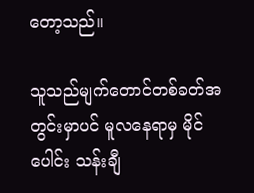တော့သည်။

သူသည်မျက်တောင်တစ်ခတ်အတွင်းမှာပင် မူလနေရာမှ မိုင်ပေါင်း သန်းချီ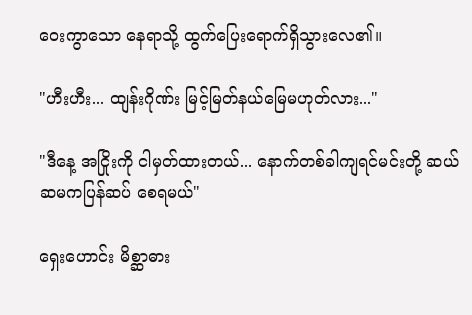ဝေးကွာသော နေရာသို့ ထွက်ပြေးရောက်ရှိသွားလေ၏။

"ဟီးဟီး... ထျန်းဂိုဏ်း မြင့်မြတ်နယ်မြေမဟုတ်လား..."

"ဒီနေ့ အငြိုးကို ငါမှတ်ထားတယ်... နောက်တစ်ခါကျရင်မင်းတို့ ဆယ်ဆမကပြန်ဆပ် စေရမယ်"

ရှေးဟောင်း မိစ္ဆာဓား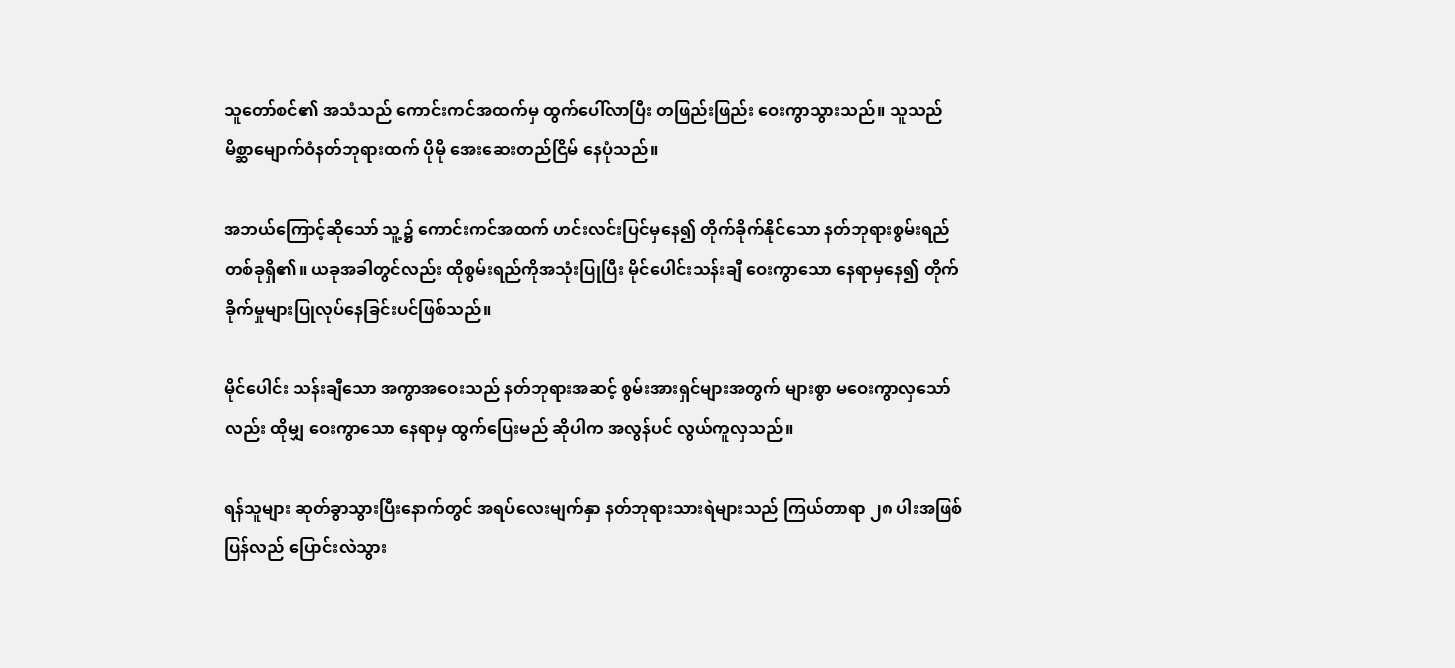သူတော်စင်၏ အသံသည် ကောင်းကင်အထက်မှ ထွက်ပေါ်လာပြီး တဖြည်းဖြည်း ဝေးကွာသွားသည်။ သူသည် မိစ္ဆာမျောက်ဝံနတ်ဘုရားထက် ပိုမို အေးဆေးတည်ငြိမ် နေပုံသည်။

အဘယ်ကြောင့်ဆိုသော် သူ့၌ ကောင်းကင်အထက် ဟင်းလင်းပြင်မှနေ၍ တိုက်ခိုက်နိုင်သော နတ်ဘုရားစွမ်းရည်တစ်ခုရှိ၏။ ယခုအခါတွင်လည်း ထိုစွမ်းရည်ကိုအသုံးပြုပြီး မိုင်ပေါင်းသန်းချီ ဝေးကွာသော နေရာမှနေ၍ တိုက်ခိုက်မှုများပြုလုပ်နေခြင်းပင်ဖြစ်သည်။

မိုင်ပေါင်း သန်းချီသော အကွာအဝေးသည် နတ်ဘုရားအဆင့် စွမ်းအားရှင်များအတွက် များစွာ မဝေးကွာလှသော်လည်း ထိုမျှ ဝေးကွာသော နေရာမှ ထွက်ပြေးမည် ဆိုပါက အလွန်ပင် လွယ်ကူလှသည်။

ရန်သူများ ဆုတ်ခွာသွားပြီးနောက်တွင် အရပ်လေးမျက်နှာ နတ်ဘုရားသားရဲများသည် ကြယ်တာရာ ၂၈ ပါးအဖြစ် ပြန်လည် ပြောင်းလဲသွား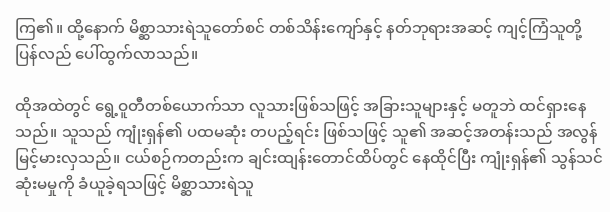ကြ၏။ ထို့နောက် မိစ္ဆာသားရဲသူတော်စင် တစ်သိန်းကျော်နှင့် နတ်ဘုရားအဆင့် ကျင့်ကြံသူတို့ ပြန်လည် ပေါ်ထွက်လာသည်။

ထိုအထဲတွင် ရွေ့ဝူတီတစ်ယောက်သာ လူသားဖြစ်သဖြင့် အခြားသူများနှင့် မတူဘဲ ထင်ရှားနေသည်။ သူသည် ကျုံးရှန်၏ ပထမဆုံး တပည့်ရင်း ဖြစ်သဖြင့် သူ၏ အဆင့်အတန်းသည် အလွန် မြင့်မားလှသည်။ ငယ်စဉ်ကတည်းက ချင်းထျန်းတောင်ထိပ်တွင် နေထိုင်ပြီး ကျုံးရှန်၏ သွန်သင်ဆုံးမမှုကို ခံယူခဲ့ရသဖြင့် မိစ္ဆာသားရဲသူ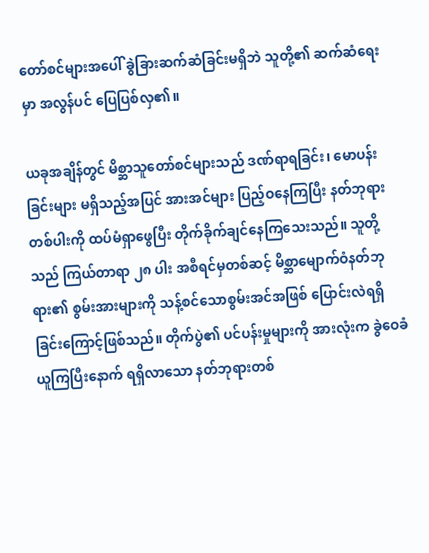တော်စင်များအပေါ် ခွဲခြားဆက်ဆံခြင်းမရှိဘဲ သူတို့၏ ဆက်ဆံရေးမှာ အလွန်ပင် ပြေပြစ်လှ၏။

ယခုအချိန်တွင် မိစ္ဆာသူတော်စင်များသည် ဒဏ်ရာရခြင်း၊ မောပန်းခြင်းများ မရှိသည့်အပြင် အားအင်များ ပြည့်ဝနေကြပြီး နတ်ဘုရားတစ်ပါးကို ထပ်မံရှာဖွေပြီး တိုက်ခိုက်ချင်နေကြသေးသည်။ သူတို့သည် ကြယ်တာရာ ၂၈ ပါး အစီရင်မှတစ်ဆင့် မိစ္ဆာမျောက်ဝံနတ်ဘုရား၏ စွမ်းအားများကို သန့်စင်သောစွမ်းအင်အဖြစ် ပြောင်းလဲရရှိခြင်းကြောင့်ဖြစ်သည်။ တိုက်ပွဲ၏ ပင်ပန်းမှုများကို အားလုံးက ခွဲဝေခံယူကြပြီးနောက် ရရှိလာသော နတ်ဘုရားတစ်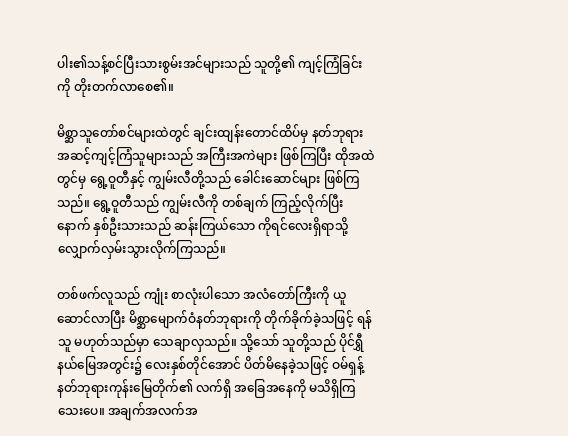ပါး၏သန့်စင်ပြီးသားစွမ်းအင်များသည် သူတို့၏ ကျင့်ကြံခြင်းကို တိုးတက်လာစေ၏။

မိစ္ဆာသူတော်စင်များထဲတွင် ချင်းထျန်းတောင်ထိပ်မှ နတ်ဘုရားအဆင့်ကျင့်ကြံသူများသည် အကြီးအကဲများ ဖြစ်ကြပြီး ထိုအထဲတွင်မှ ရွေ့ဝူတီနှင့် ကျွမ်းလီတို့သည် ခေါင်းဆောင်များ ဖြစ်ကြသည်။ ရွေ့ဝူတီသည် ကျွမ်းလီကို တစ်ချက် ကြည့်လိုက်ပြီးနောက် နှစ်ဦးသားသည် ဆန်းကြယ်သော ကိုရင်လေးရှိရာသို့ လျှောက်လှမ်းသွားလိုက်ကြသည်။

တစ်ဖက်လူသည် ကျုံး စာလုံးပါသော အလံတော်ကြီးကို ယူဆောင်လာပြီး မိစ္ဆာမျောက်ဝံနတ်ဘုရားကို တိုက်ခိုက်ခဲ့သဖြင့် ရန်သူ မဟုတ်သည်မှာ သေချာလှသည်။ သို့သော် သူတို့သည် ပိုင်ရွှီနယ်မြေအတွင်း၌ လေးနှစ်တိုင်အောင် ပိတ်မိနေခဲ့သဖြင့် ဝမ်ရှန့်နတ်ဘုရားကုန်းမြေတိုက်၏ လက်ရှိ အခြေအနေကို မသိရှိကြသေးပေ။ အချက်အလက်အ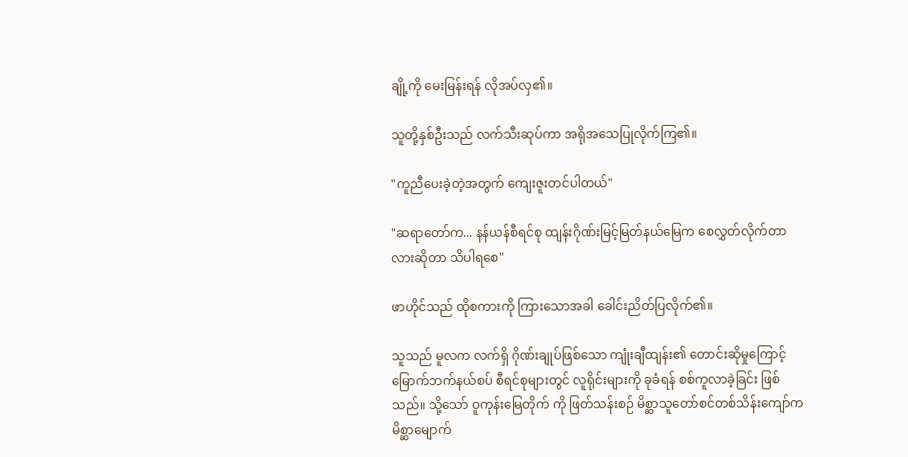ချို့ကို မေးမြန်းရန် လိုအပ်လှ၏။

သူတို့နှစ်ဦးသည် လက်သီးဆုပ်ကာ အရိုအသေပြုလိုက်ကြ၏။

"ကူညီပေးခဲ့တဲ့အတွက် ကျေးဇူးတင်ပါတယ်"

"ဆရာတော်က... နန်ယန်စီရင်စု ထျန်းဂိုဏ်းမြင့်မြတ်နယ်မြေက စေလွှတ်လိုက်တာလားဆိုတာ သိပါရစေ"

ဖာဟိုင်သည် ထိုစကားကို ကြားသောအခါ ခေါင်းညိတ်ပြလိုက်၏။

သူသည် မူလက လက်ရှိ ဂိုဏ်းချုပ်ဖြစ်သော ကျုံးချီထျန်း၏ တောင်းဆိုမှုကြောင့် မြောက်ဘက်နယ်စပ် စီရင်စုများတွင် လူရိုင်းများကို ခုခံရန် စစ်ကူလာခဲ့ခြင်း ဖြစ်သည်။ သို့သော် ဝူကုန်းမြေတိုက် ကို ဖြတ်သန်းစဉ် မိစ္ဆာသူတော်စင်တစ်သိန်းကျော်က မိစ္ဆာမျောက်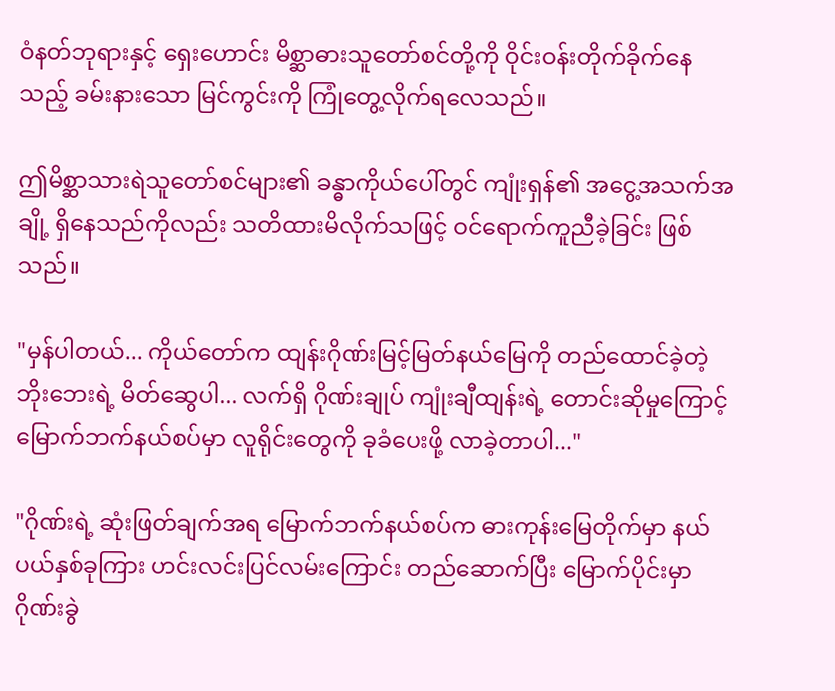ဝံနတ်ဘုရားနှင့် ရှေးဟောင်း မိစ္ဆာဓားသူတော်စင်တို့ကို ဝိုင်းဝန်းတိုက်ခိုက်နေသည့် ခမ်းနားသော မြင်ကွင်းကို ကြုံတွေ့လိုက်ရလေသည်။

ဤမိစ္ဆာသားရဲသူတော်စင်များ၏ ခန္ဓာကိုယ်ပေါ်တွင် ကျုံးရှန်၏ အငွေ့အသက်အချို့ ရှိနေသည်ကိုလည်း သတိထားမိလိုက်သဖြင့် ဝင်ရောက်ကူညီခဲ့ခြင်း ဖြစ်သည်။

"မှန်ပါတယ်... ကိုယ်တော်က ထျန်းဂိုဏ်းမြင့်မြတ်နယ်မြေကို တည်ထောင်ခဲ့တဲ့ ဘိုးဘေးရဲ့ မိတ်ဆွေပါ... လက်ရှိ ဂိုဏ်းချုပ် ကျုံးချီထျန်းရဲ့ တောင်းဆိုမှုကြောင့် မြောက်ဘက်နယ်စပ်မှာ လူရိုင်းတွေကို ခုခံပေးဖို့ လာခဲ့တာပါ..."

"ဂိုဏ်းရဲ့ ဆုံးဖြတ်ချက်အရ မြောက်ဘက်နယ်စပ်က ဓားကုန်းမြေတိုက်မှာ နယ်ပယ်နှစ်ခုကြား ဟင်းလင်းပြင်လမ်းကြောင်း တည်ဆောက်ပြီး မြောက်ပိုင်းမှာဂိုဏ်းခွဲ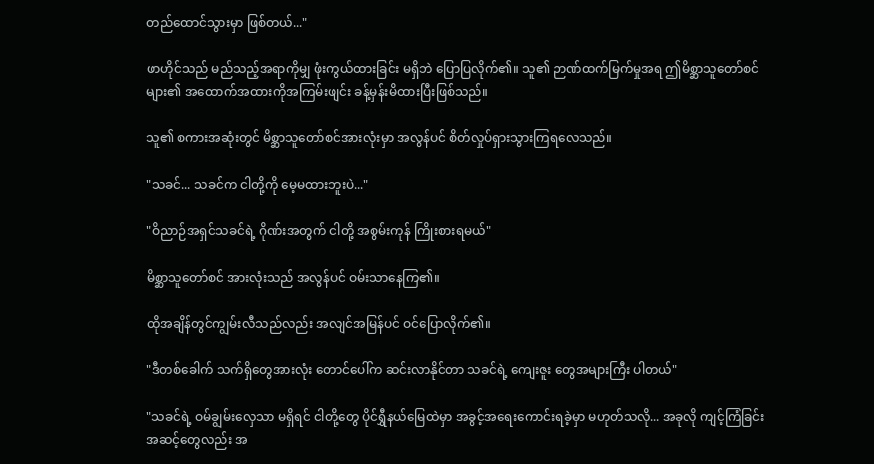တည်ထောင်သွားမှာ ဖြစ်တယ်..."

ဖာဟိုင်သည် မည်သည့်အရာကိုမျှ ဖုံးကွယ်ထားခြင်း မရှိဘဲ ပြောပြလိုက်၏။ သူ၏ ဉာဏ်ထက်မြက်မှုအရ ဤမိစ္ဆာသူတော်စင်များ၏ အထောက်အထားကိုအကြမ်းဖျင်း ခန့်မှန်းမိထားပြီးဖြစ်သည်။

သူ၏ စကားအဆုံးတွင် မိစ္ဆာသူတော်စင်အားလုံးမှာ အလွန်ပင် စိတ်လှုပ်ရှားသွားကြရလေသည်။

"သခင်... သခင်က ငါတို့ကို မေ့မထားဘူးပဲ..."

"ဝိညာဉ်အရှင်သခင်ရဲ့ ဂိုဏ်းအတွက် ငါတို့ အစွမ်းကုန် ကြိုးစားရမယ်"

မိစ္ဆာသူတော်စင် အားလုံးသည် အလွန်ပင် ဝမ်းသာနေကြ၏။

ထိုအချိန်တွင်ကျွမ်းလီသည်လည်း အလျင်အမြန်ပင် ဝင်ပြောလိုက်၏။

"ဒီတစ်ခေါက် သက်ရှိတွေအားလုံး တောင်ပေါ်က ဆင်းလာနိုင်တာ သခင်ရဲ့ ကျေးဇူး တွေအများကြီး ပါတယ်"

"သခင်ရဲ့ ဝမ်ချွမ်းလှေသာ မရှိရင် ငါတို့တွေ ပိုင်ရွှီနယ်မြေထဲမှာ အခွင့်အရေးကောင်းရခဲ့မှာ မဟုတ်သလို... အခုလို ကျင့်ကြံခြင်းအဆင့်တွေလည်း အ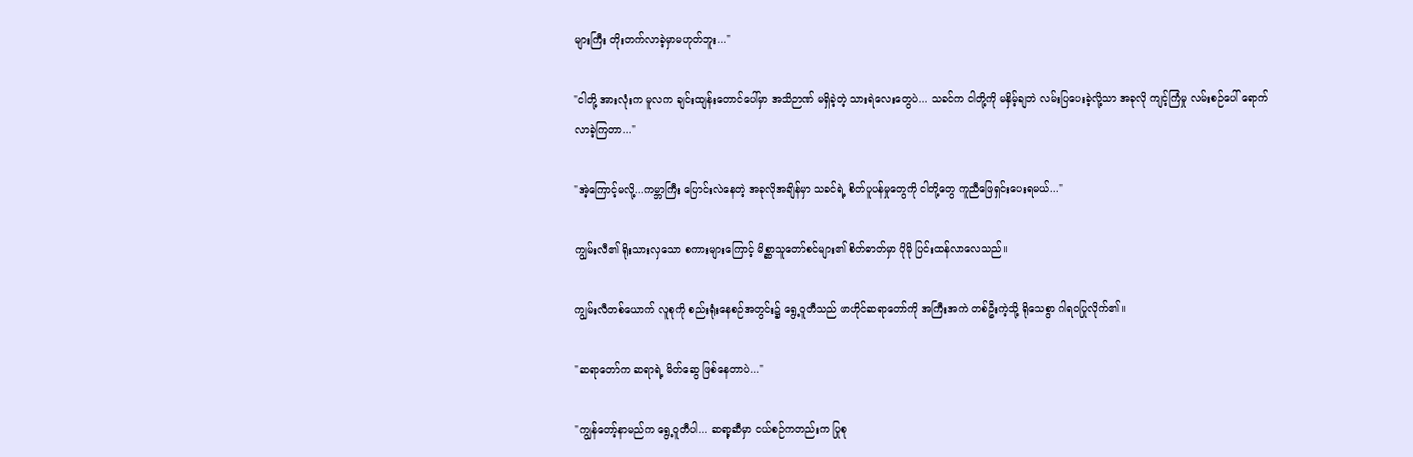များကြီး တိုးတက်လာခဲ့မှာမဟုတ်ဘူး..."

"ငါတို့ အားလုံးက မူလက ချင်းထျန်းတောင်ပေါ်မှာ အသိဉာဏ် မရှိခဲ့တဲ့ သားရဲလေးတွေပဲ... သခင်က ငါတို့ကို မနှိမ့်ချဘဲ လမ်းပြပေးခဲ့လို့သာ အခုလို ကျင့်ကြံမှု လမ်းစဉ်ပေါ် ရောက်လာခဲ့ကြတာ..."

"အဲ့ကြောင့်မလို့...ကမ္ဘာကြီး ပြောင်းလဲနေတဲ့ အခုလိုအချိန်မှာ သခင်ရဲ့ စိတ်ပူပန်မှုတွေကို ငါတို့တွေ ကူညီဖြေရှင်းပေးရမယ်..."

ကျွမ်းလီ၏ ရိုးသားလှသော စကားများကြောင့် မိစ္ဆာသူတော်စင်များ၏ စိတ်ဓာတ်မှာ ပိုမို ပြင်းထန်လာလေသည်။

ကျွမ်းလီတစ်ယောက် လူစုကို စည်းရုံးနေစဉ်အတွင်း၌ ရွေ့ဝူတီသည် ဖာဟိုင်ဆရာတော်ကို အကြီးအကဲ တစ်ဦးကဲ့သို့ ရိုသေစွာ ဂါရဝပြုလိုက်၏။

"ဆရာတော်က ဆရာရဲ့ မိတ်ဆွေ ဖြစ်နေတာပဲ..."

"ကျွန်တော့်နာမည်က ရွေ့ဝူတီပါ... ဆရာ့ဆီမှာ ငယ်စဉ်ကတည်းက ပြုစု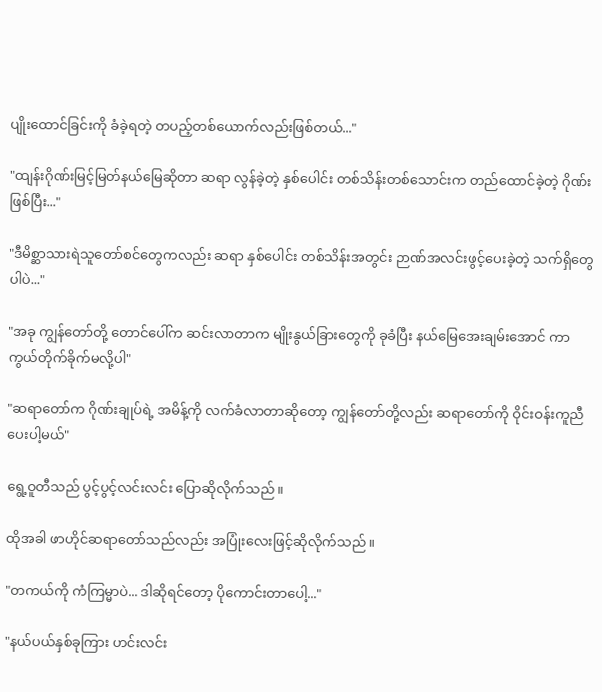ပျိုးထောင်ခြင်းကို ခံခဲ့ရတဲ့ တပည့်တစ်ယောက်လည်းဖြစ်တယ်..."

"ထျန်းဂိုဏ်းမြင့်မြတ်နယ်မြေဆိုတာ ဆရာ လွန်ခဲ့တဲ့ နှစ်ပေါင်း တစ်သိန်းတစ်သောင်းက တည်ထောင်ခဲ့တဲ့ ဂိုဏ်းဖြစ်ပြီး..."

"ဒီမိစ္ဆာသားရဲသူတော်စင်တွေကလည်း ဆရာ နှစ်ပေါင်း တစ်သိန်းအတွင်း ဉာဏ်အလင်းဖွင့်ပေးခဲ့တဲ့ သက်ရှိတွေပါပဲ..."

"အခု ကျွန်တော်တို့ တောင်ပေါ်က ဆင်းလာတာက မျိုးနွယ်ခြားတွေကို ခုခံပြီး နယ်မြေအေးချမ်းအောင် ကာကွယ်တိုက်ခိုက်မလို့ပါ"

"ဆရာတော်က ဂိုဏ်းချုပ်ရဲ့ အမိန့်ကို လက်ခံလာတာဆိုတော့ ကျွန်တော်တို့လည်း ဆရာတော်ကို ဝိုင်းဝန်းကူညီပေးပါ့မယ်"

ရွေ့ဝူတီသည် ပွင့်ပွင့်လင်းလင်း ပြောဆိုလိုက်သည်။

ထိုအခါ ဖာဟိုင်ဆရာတော်သည်လည်း အပြုံးလေးဖြင့်ဆိုလိုက်သည်။

"တကယ်ကို ကံကြမ္မာပဲ... ဒါဆိုရင်တော့ ပိုကောင်းတာပေါ့..."

"နယ်ပယ်နှစ်ခုကြား ဟင်းလင်း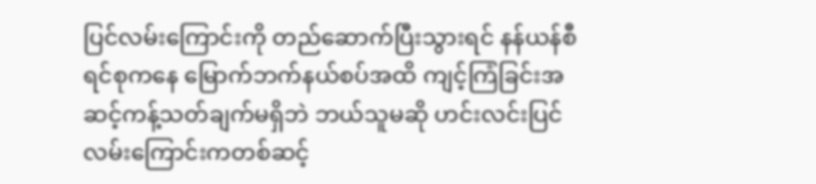ပြင်လမ်းကြောင်းကို တည်ဆောက်ပြီးသွားရင် နန်ယန်စီရင်စုကနေ မြောက်ဘက်နယ်စပ်အထိ ကျင့်ကြံခြင်းအဆင့်ကန့်သတ်ချက်မရှိဘဲ ဘယ်သူမဆို ဟင်းလင်းပြင်လမ်းကြောင်းကတစ်ဆင့်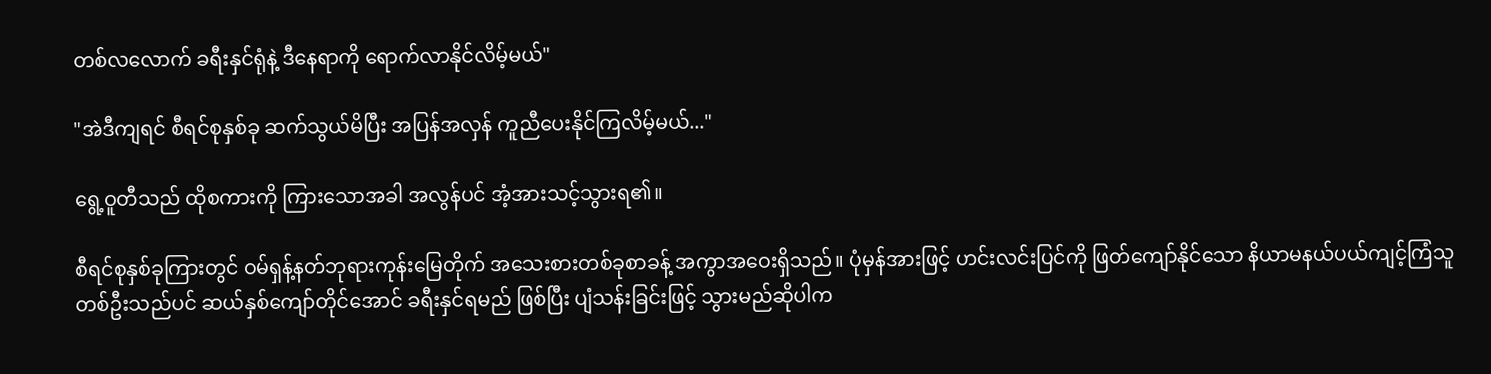တစ်လလောက် ခရီးနှင်ရုံနဲ့ ဒီနေရာကို ရောက်လာနိုင်လိမ့်မယ်"

"အဲဒီကျရင် စီရင်စုနှစ်ခု ဆက်သွယ်မိပြီး အပြန်အလှန် ကူညီပေးနိုင်ကြလိမ့်မယ်..."

ရွေ့ဝူတီသည် ထိုစကားကို ကြားသောအခါ အလွန်ပင် အံ့အားသင့်သွားရ၏။

စီရင်စုနှစ်ခုကြားတွင် ဝမ်ရှန့်နတ်ဘုရားကုန်းမြေတိုက် အသေးစားတစ်ခုစာခန့် အကွာအဝေးရှိသည်။ ပုံမှန်အားဖြင့် ဟင်းလင်းပြင်ကို ဖြတ်ကျော်နိုင်သော နိယာမနယ်ပယ်ကျင့်ကြံသူတစ်ဦးသည်ပင် ဆယ်နှစ်ကျော်တိုင်အောင် ခရီးနှင်ရမည် ဖြစ်ပြီး ပျံသန်းခြင်းဖြင့် သွားမည်ဆိုပါက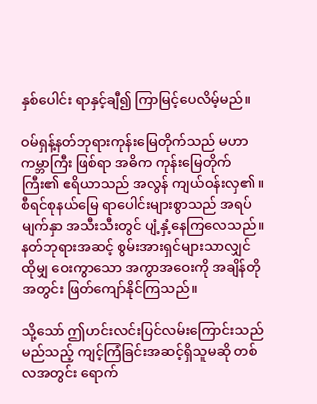နှစ်ပေါင်း ရာနှင့်ချီ၍ ကြာမြင့်ပေလိမ့်မည်။

ဝမ်ရှန့်နတ်ဘုရားကုန်းမြေတိုက်သည် မဟာကမ္ဘာကြီး ဖြစ်ရာ အဓိက ကုန်းမြေတိုက်ကြီး၏ ဧရိယာသည် အလွန် ကျယ်ဝန်းလှ၏။ စီရင်စုနယ်မြေ ရာပေါင်းများစွာသည် အရပ်မျက်နှာ အသီးသီးတွင် ပျံ့နှံ့နေကြလေသည်။ နတ်ဘုရားအဆင့် စွမ်းအားရှင်များသာလျှင် ထိုမျှ ဝေးကွာသော အကွာအဝေးကို အချိန်တိုအတွင်း ဖြတ်ကျော်နိုင်ကြသည်။

သို့သော် ဤဟင်းလင်းပြင်လမ်းကြောင်းသည် မည်သည့် ကျင့်ကြံခြင်းအဆင့်ရှိသူမဆို တစ်လအတွင်း ရောက်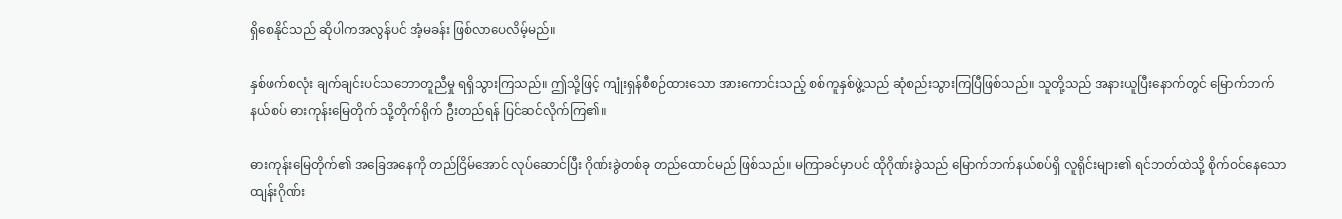ရှိစေနိုင်သည် ဆိုပါကအလွန်ပင် အံ့မခန်း ဖြစ်လာပေလိမ့်မည်။

နှစ်ဖက်စလုံး ချက်ချင်းပင်သဘောတူညီမှု ရရှိသွားကြသည်။ ဤသို့ဖြင့် ကျုံးရှန်စီစဉ်ထားသော အားကောင်းသည့် စစ်ကူနှစ်ဖွဲ့သည် ဆုံစည်းသွားကြပြီဖြစ်သည်။ သူတို့သည် အနားယူပြီးနောက်တွင် မြောက်ဘက်နယ်စပ် ဓားကုန်းမြေတိုက် သို့တိုက်ရိုက် ဦးတည်ရန် ပြင်ဆင်လိုက်ကြ၏။

ဓားကုန်းမြေတိုက်၏ အခြေအနေကို တည်ငြိမ်အောင် လုပ်ဆောင်ပြီး ဂိုဏ်းခွဲတစ်ခု တည်ထောင်မည် ဖြစ်သည်။ မကြာခင်မှာပင် ထိုဂိုဏ်းခွဲသည် မြောက်ဘက်နယ်စပ်ရှိ လူရိုင်းများ၏ ရင်ဘတ်ထဲသို့ စိုက်ဝင်နေသော ထျန်းဂိုဏ်း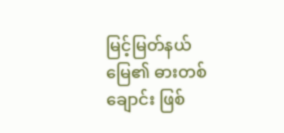မြင့်မြတ်နယ်မြေ၏ ဓားတစ်ချောင်း ဖြစ်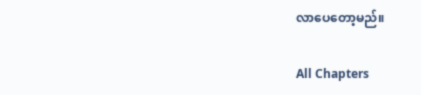လာပေတော့မည်။

All Chapters